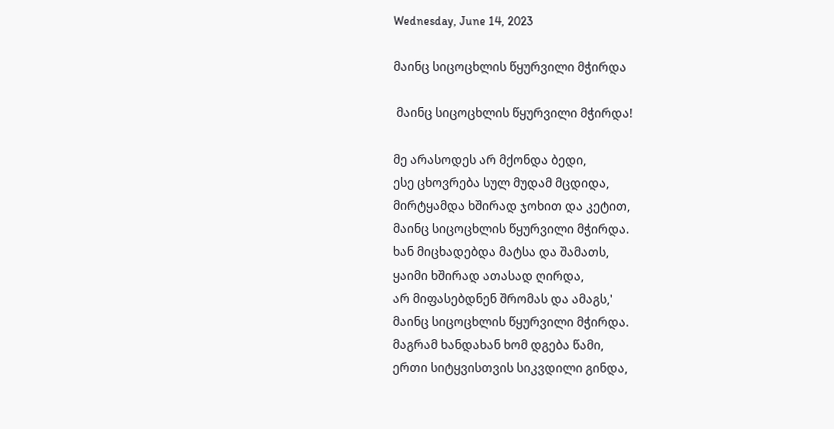Wednesday, June 14, 2023

მაინც სიცოცხლის წყურვილი მჭირდა

 მაინც სიცოცხლის წყურვილი მჭირდა!

მე არასოდეს არ მქონდა ბედი,
ესე ცხოვრება სულ მუდამ მცდიდა,
მირტყამდა ხშირად ჯოხით და კეტით,
მაინც სიცოცხლის წყურვილი მჭირდა.
ხან მიცხადებდა მატსა და შამათს,
ყაიმი ხშირად ათასად ღირდა,
არ მიფასებდნენ შრომას და ამაგს,'
მაინც სიცოცხლის წყურვილი მჭირდა.
მაგრამ ხანდახან ხომ დგება წამი,
ერთი სიტყვისთვის სიკვდილი გინდა,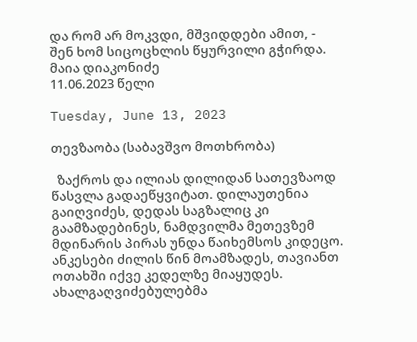და რომ არ მოკვდი, მშვიდდები ამით, -
შენ ხომ სიცოცხლის წყურვილი გჭირდა.
მაია დიაკონიძე
11.06.2023 წელი

Tuesday, June 13, 2023

თევზაობა (საბავშვო მოთხრობა)

  ზაქროს და ილიას დილიდან სათევზაოდ წასვლა გადაეწყვიტათ. დილაუთენია გაიღვიძეს, დედას საგზალიც კი გაამზადებინეს, ნამდვილმა მეთევზემ მდინარის პირას უნდა წაიხემსოს კიდეცო. ანკესები ძილის წინ მოამზადეს, თავიანთ ოთახში იქვე კედელზე მიაყუდეს. ახალგაღვიძებულებმა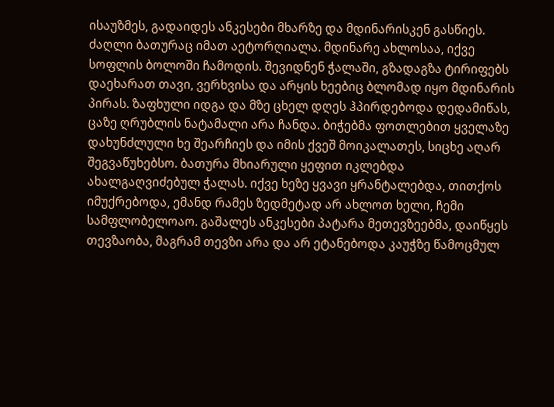ისაუზმეს, გადაიდეს ანკესები მხარზე და მდინარისკენ გასწიეს. ძაღლი ბათურაც იმათ აეტორღიალა. მდინარე ახლოსაა, იქვე სოფლის ბოლოში ჩამოდის. შევიდნენ ჭალაში, გზადაგზა ტირიფებს დაეხარათ თავი, ვერხვისა და არყის ხეებიც ბლომად იყო მდინარის პირას. ზაფხული იდგა და მზე ცხელ დღეს ჰპირდებოდა დედამიწას, ცაზე ღრუბლის ნატამალი არა ჩანდა. ბიჭებმა ფოთლებით ყველაზე დახუნძლული ხე შეარჩიეს და იმის ქვეშ მოიკალათეს, სიცხე აღარ შეგვაწუხებსო. ბათურა მხიარული ყეფით იკლებდა ახალგაღვიძებულ ჭალას. იქვე ხეზე ყვავი ყრანტალებდა, თითქოს იმუქრებოდა, ემანდ რამეს ზედმეტად არ ახლოთ ხელი, ჩემი სამფლობელოაო. გაშალეს ანკესები პატარა მეთევზეებმა, დაიწყეს თევზაობა, მაგრამ თევზი არა და არ ეტანებოდა კაუჭზე წამოცმულ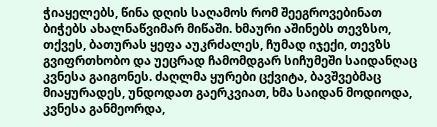ჭიაყელებს, წინა დღის საღამოს რომ შეეგროვებინათ ბიჭებს ახალნაწვიმარ მიწაში. ხმაური აშინებს თევზსო, თქვეს, ბათურას ყეფა აუკრძალეს, ჩუმად იჯექი, თევზს გვიფრთხობო და უეცრად ჩამომდგარ სიჩუმეში საიდანღაც კვნესა გაიგონეს. ძაღლმა ყურები ცქვიტა, ბავშვებმაც მიაყურადეს, უნდოდათ გაერკვიათ, ხმა საიდან მოდიოდა, კვნესა განმეორდა,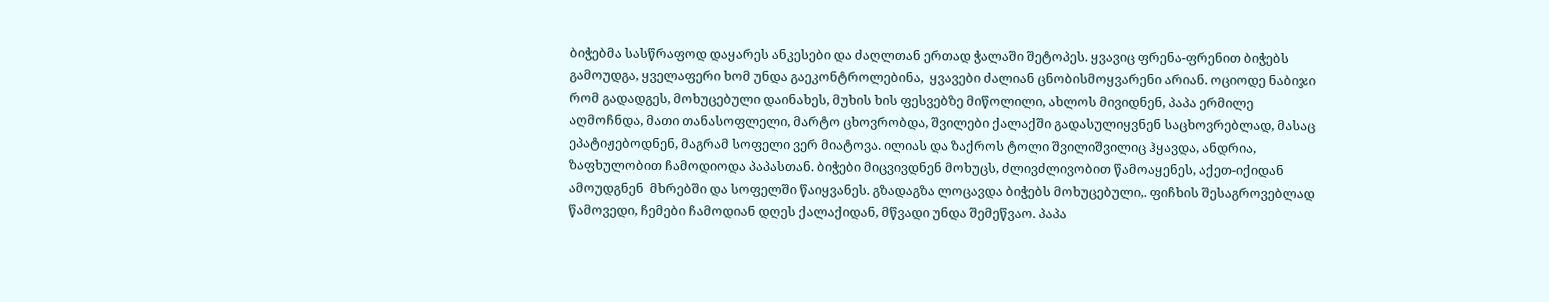ბიჭებმა სასწრაფოდ დაყარეს ანკესები და ძაღლთან ერთად ჭალაში შეტოპეს. ყვავიც ფრენა-ფრენით ბიჭებს გამოუდგა, ყველაფერი ხომ უნდა გაეკონტროლებინა,  ყვავები ძალიან ცნობისმოყვარენი არიან. ოციოდე ნაბიჯი რომ გადადგეს, მოხუცებული დაინახეს, მუხის ხის ფესვებზე მიწოლილი, ახლოს მივიდნენ, პაპა ერმილე აღმოჩნდა, მათი თანასოფლელი, მარტო ცხოვრობდა, შვილები ქალაქში გადასულიყვნენ საცხოვრებლად, მასაც ეპატიჟებოდნენ, მაგრამ სოფელი ვერ მიატოვა. ილიას და ზაქროს ტოლი შვილიშვილიც ჰყავდა, ანდრია, ზაფხულობით ჩამოდიოდა პაპასთან. ბიჭები მიცვივდნენ მოხუცს, ძლივძლივობით წამოაყენეს, აქეთ-იქიდან ამოუდგნენ  მხრებში და სოფელში წაიყვანეს. გზადაგზა ლოცავდა ბიჭებს მოხუცებული,. ფიჩხის შესაგროვებლად წამოვედი, ჩემები ჩამოდიან დღეს ქალაქიდან, მწვადი უნდა შემეწვაო. პაპა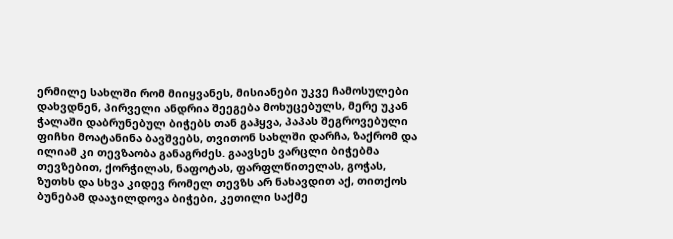ერმილე სახლში რომ მიიყვანეს, მისიანები უკვე ჩამოსულები დახვდნენ, პირველი ანდრია შეეგება მოხუცებულს, მერე უკან ჭალაში დაბრუნებულ ბიჭებს თან გაჰყვა, პაპას შეგროვებული ფიჩხი მოატანინა ბავშვებს, თვითონ სახლში დარჩა, ზაქრომ და ილიამ კი თევზაობა განაგრძეს. გაავსეს ვარცლი ბიჭებმა თევზებით, ქორჭილას, ნაფოტას, ფარფლწითელას, გოჭას, ზუთხს და სხვა კიდევ რომელ თევზს არ ნახავდით აქ, თითქოს ბუნებამ დააჯილდოვა ბიჭები, კეთილი საქმე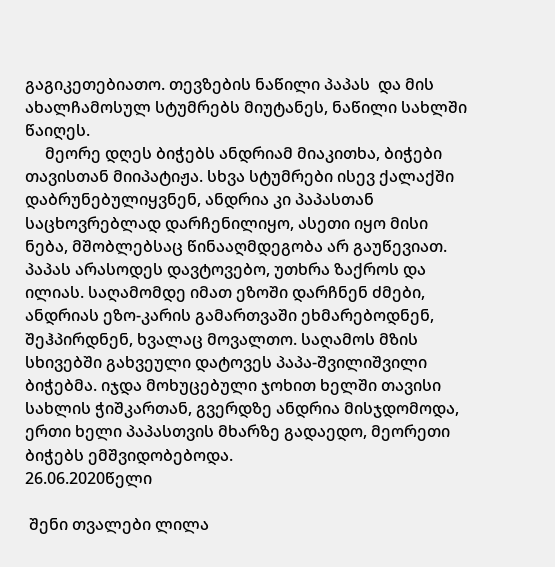გაგიკეთებიათო. თევზების ნაწილი პაპას  და მის ახალჩამოსულ სტუმრებს მიუტანეს, ნაწილი სახლში წაიღეს.
     მეორე დღეს ბიჭებს ანდრიამ მიაკითხა, ბიჭები თავისთან მიიპატიჟა. სხვა სტუმრები ისევ ქალაქში დაბრუნებულიყვნენ, ანდრია კი პაპასთან საცხოვრებლად დარჩენილიყო, ასეთი იყო მისი ნება, მშობლებსაც წინააღმდეგობა არ გაუწევიათ. პაპას არასოდეს დავტოვებო, უთხრა ზაქროს და ილიას. საღამომდე იმათ ეზოში დარჩნენ ძმები, ანდრიას ეზო-კარის გამართვაში ეხმარებოდნენ, შეჰპირდნენ, ხვალაც მოვალთო. საღამოს მზის სხივებში გახვეული დატოვეს პაპა-შვილიშვილი ბიჭებმა. იჯდა მოხუცებული ჯოხით ხელში თავისი სახლის ჭიშკართან, გვერდზე ანდრია მისჯდომოდა, ერთი ხელი პაპასთვის მხარზე გადაედო, მეორეთი  ბიჭებს ემშვიდობებოდა.
26.06.2020წელი

 შენი თვალები ლილა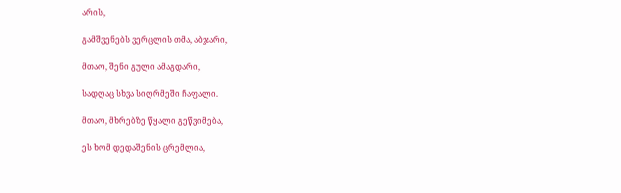არის,

გამშვენებს ვერცლის თმა, აბჯარი,

მთაო, შენი გული ამაგდარი,

სადღაც სხვა სიღრმეში ჩაფალი.

მთაო, მხრებზე წყალი გეწვიმება,

ეს ხომ დედაშენის ცრემლია,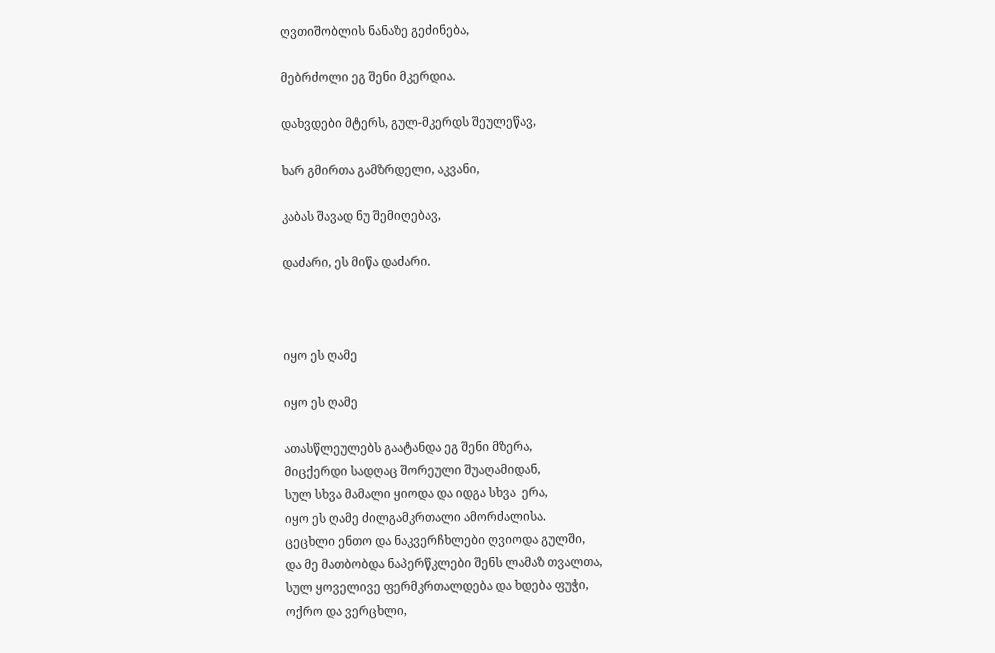ღვთიშობლის ნანაზე გეძინება,

მებრძოლი ეგ შენი მკერდია.

დახვდები მტერს, გულ-მკერდს შეულეწავ,

ხარ გმირთა გამზრდელი, აკვანი,

კაბას შავად ნუ შემიღებავ,

დაძარი, ეს მიწა დაძარი.



იყო ეს ღამე

იყო ეს ღამე

ათასწლეულებს გაატანდა ეგ შენი მზერა,
მიცქერდი სადღაც შორეული შუაღამიდან,
სულ სხვა მამალი ყიოდა და იდგა სხვა  ერა,
იყო ეს ღამე ძილგამკრთალი ამორძალისა.
ცეცხლი ენთო და ნაკვერჩხლები ღვიოდა გულში,
და მე მათბობდა ნაპერწკლები შენს ლამაზ თვალთა,
სულ ყოველივე ფერმკრთალდება და ხდება ფუჭი,
ოქრო და ვერცხლი,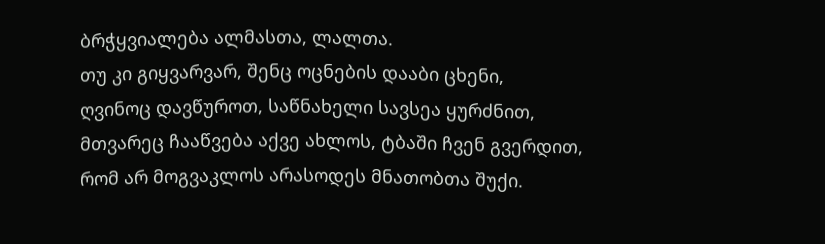ბრჭყვიალება ალმასთა, ლალთა.
თუ კი გიყვარვარ, შენც ოცნების დააბი ცხენი,
ღვინოც დავწუროთ, საწნახელი სავსეა ყურძნით,
მთვარეც ჩააწვება აქვე ახლოს, ტბაში ჩვენ გვერდით,
რომ არ მოგვაკლოს არასოდეს მნათობთა შუქი.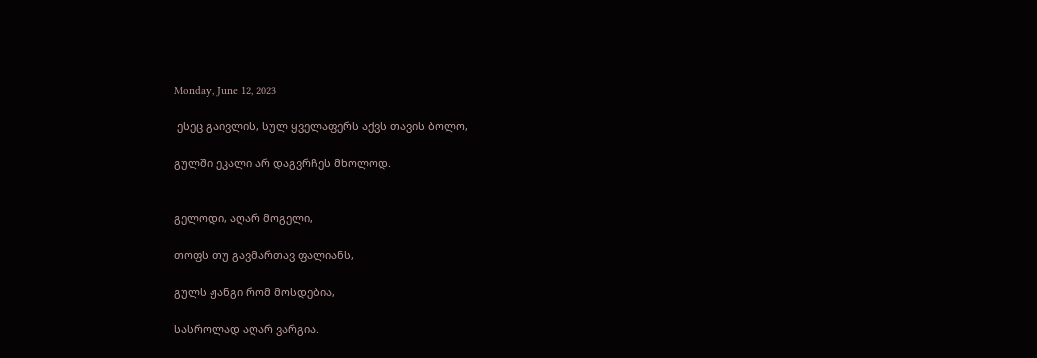Monday, June 12, 2023

 ესეც გაივლის, სულ ყველაფერს აქვს თავის ბოლო,

გულში ეკალი არ დაგვრჩეს მხოლოდ.


გელოდი, აღარ მოგელი,

თოფს თუ გავმართავ ფალიანს,

გულს ჟანგი რომ მოსდებია,

სასროლად აღარ ვარგია.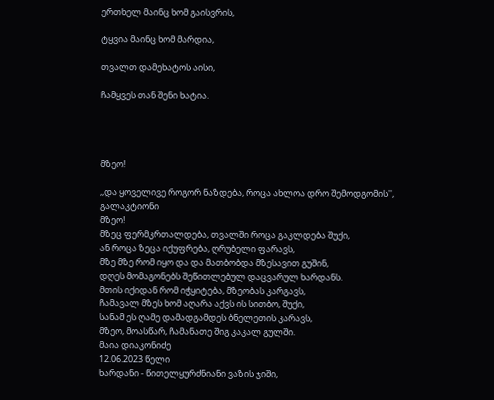ერთხელ მაინც ხომ გაისვრის,

ტყვია მაინც ხომ მარდია,

თვალთ დამეხატოს აისი,

ჩამყვეს თან შენი ხატია.




მზეო!

,,და ყოველივე როგორ ნაზდება, როცა ახლოა დრო შემოდგომის'', გალაკტიონი
მზეო!
მზეც ფერმკრთალდება, თვალში როცა გაკლდება შუქი,
ან როცა ზეცა იქუფრება, ღრუბელი ფარავს,
მზე მზე რომ იყო და და მათბობდა მზესავით გუშინ,
დღეს მომაგონებს შეწითლებულ დაცვარულ ხარდანს.
მთის იქიდან რომ იჭყიტება, მზეობას კარგავს,
ჩამავალ მზეს ხომ აღარა აქვს ის სითბო, შუქი,
სანამ ეს ღამე დამადგამდეს ბნელეთის კარავს,
მზეო, მოასწარ, ჩამანათე შიგ კაკალ გულში.
მაია დიაკონიძე
12.06.2023 წელი
ხარდანი - წითელყურძნიანი ვაზის ჯიში,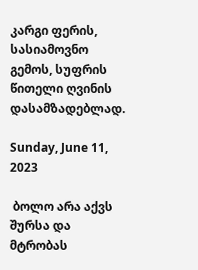კარგი ფერის, სასიამოვნო გემოს, სუფრის წითელი ღვინის დასამზადებლად.

Sunday, June 11, 2023

 ბოლო არა აქვს შურსა და მტრობას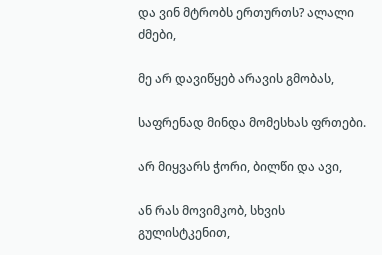და ვინ მტრობს ერთურთს? ალალი ძმები,

მე არ დავიწყებ არავის გმობას,

საფრენად მინდა მომესხას ფრთები.

არ მიყვარს ჭორი, ბილწი და ავი,

ან რას მოვიმკობ, სხვის გულისტკენით,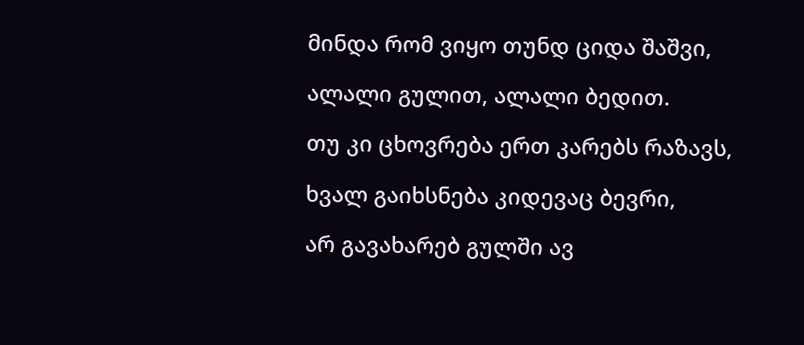მინდა რომ ვიყო თუნდ ციდა შაშვი,

ალალი გულით, ალალი ბედით.

თუ კი ცხოვრება ერთ კარებს რაზავს,

ხვალ გაიხსნება კიდევაც ბევრი,

არ გავახარებ გულში ავ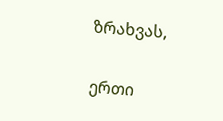ზრახვას,

ერთი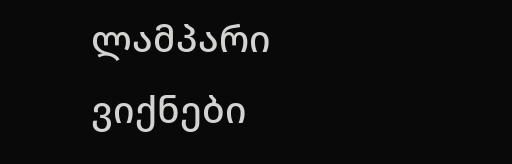ლამპარი ვიქნები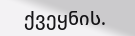ქვეყნის.